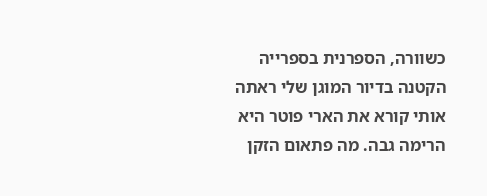כשוורה, הספרנית בספרייה הקטנה בדיור המוגן שלי ראתה אותי קורא את הארי פוטר היא הרימה גבה. מה פתאום הזקן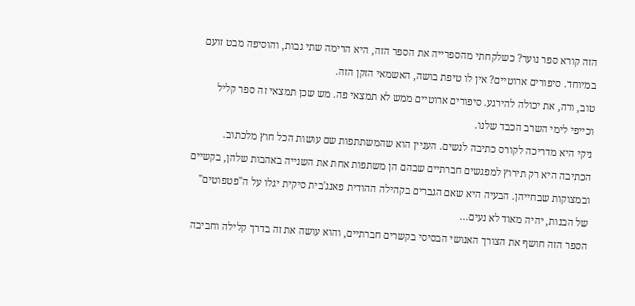הזה קורא ספר נוער? כשלקחתי מהספרייה את הספר הזה, היא הרימה שתי גבות, והוסיפה מבט זועם במיוחד. סיפורים ארוטיים? אין לו טיפת בושה, האשמאי הזקן הזה.
טוב, ורה, את יכולה להירגע. סיפורים ארוטיים ממש לא תמצאי פה. מש שכן תמצאי זה ספר קליל וכייפי לימי השרב הכבד שלנו.
ניקי היא מדריכה לקורס כתיבה לנשים. העניין הוא שהמשתתפות שם עושות הכל חוץ מלכתוב. הכתיבה היא רק תירוץ למפגשים חברתיים שבהם הן משתפות אחת את השנייה באהבות שלהן, בקשיים ובמצוקות שבחייהן. הבעיה היא שאם הגברים בקהילה ההודית פאנג'בית סיקית יגלו על ה"פטפוטים" של הבנות, יהיה מאוד לא נעים...
הספר הזה חושף את הצורך האנושי הבסיסי בקשרים חברתיים, והוא עושה את זה בדרך קלילה וחביבה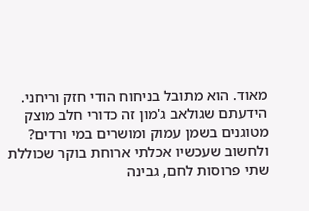מאוד. הוא מתובל בניחוח הודי חזק וריחני. הידעתם שגולאב ג'מון זה כדורי חלב מוצק מטוגנים בשמן עמוק ומושרים במי ורדים? ולחשוב שעכשיו אכלתי ארוחת בוקר שכוללת שתי פרוסות לחם, גבינה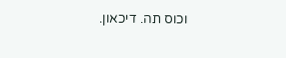וכוס תה. דיכאון.